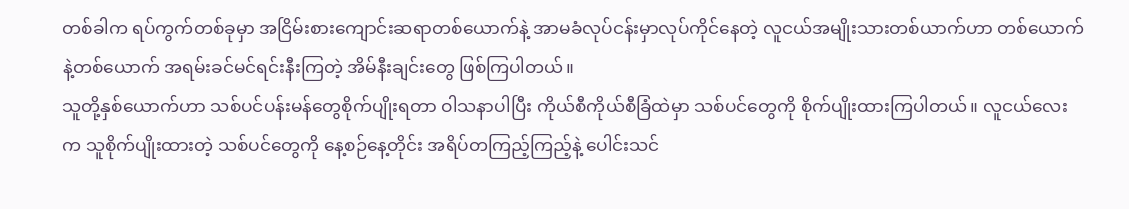တစ်ခါက ရပ်ကွက်တစ်ခုမှာ အငြိမ်းစားကျောင်းဆရာတစ်ယောက်နဲ့ အာမခံလုပ်ငန်းမှာလုပ်ကိုင်နေတဲ့ လူငယ်အမျိုးသားတစ်ယာက်ဟာ တစ်ယောက်နဲ့တစ်ယောက် အရမ်းခင်မင်ရင်းနီးကြတဲ့ အိမ်နီးချင်းတွေ ဖြစ်ကြပါတယ်။
သူတို့နှစ်ယောက်ဟာ သစ်ပင်ပန်းမန်တွေစိုက်ပျိုးရတာ ဝါသနာပါပြီး ကိုယ်စီကိုယ်စီခြံထဲမှာ သစ်ပင်တွေကို စိုက်ပျိုးထားကြပါတယ်။ လူငယ်လေးက သူစိုက်ပျိုးထားတဲ့ သစ်ပင်တွေကို နေ့စဉ်နေ့တိုင်း အရိပ်တကြည့်ကြည့်နဲ့ ပေါင်းသင်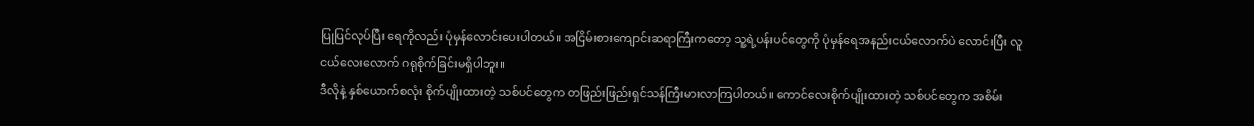ပြုပြင်လုပ်ပြီး ရေကိုလည်း ပုံမှန်လောင်းပေးပါတယ်။ အငြိမ်းစားကျောင်းဆရာကြီးကတော့ သူ့ရဲ့ပန်းပင်တွေကို ပုံမှန်ရေအနည်းငယ်လောက်ပဲ လောင်းပြီး လူငယ်လေးလောက် ဂရုစိုက်ခြင်းမရှိပါဘူး။
ဒီလိုနဲ့ နှစ်ယောက်စလုံး စိုက်ပျိုးထားတဲ့ သစ်ပင်တွေက တဖြည်းဖြည်းရှင်သန်ကြီးမားလာကြပါတယ်။ ကောင်လေးစိုက်ပျိုးထားတဲ့ သစ်ပင်တွေက အစိမ်း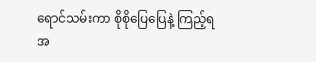ရောင်သမ်းကာ စိုစိုပြေပြေနဲ့ ကြည့်ရအ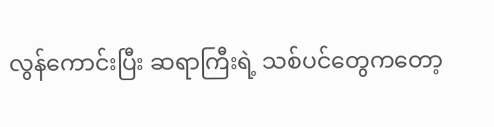လွန်ကောင်းပြီး ဆရာကြီးရဲ့ သစ်ပင်တွေကတော့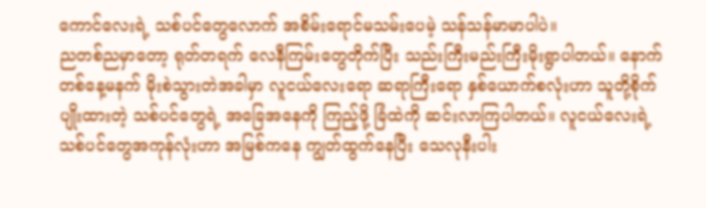ကောင်လေးရဲ့ သစ်ပင်တွေလောက် အစိမ်းရောင်မသမ်းပေမဲ့ သန်သန်မာမာပါပဲ။
ညတစ်ညမှာတော့ ရုတ်တရက် လေနီကြမ်းတွေတိုက်ပြီး သည်းကြီးမည်းကြီးမိုးရွာပါတယ်။ နောက်တစ်နေ့မနက် မိုးစဲသွားတဲအခါမှာ လူငယ်လေးရော ဆရာကြီးရော နှစ်ယောက်စလုံးဟာ သူတို့စိုက်ပျိုးထားတဲ့ သစ်ပင်တွေရဲ့ အခြေအနေကို ကြည့်ဖို့ ခြံထဲကို ဆင်းလာကြပါတယ်။ လူငယ်လေးရဲ့ သစ်ပင်တွေအကုန်လုံးဟာ အမြစ်ကနေ ကျွတ်ထွက်နေပြီး သေလုနီးပါး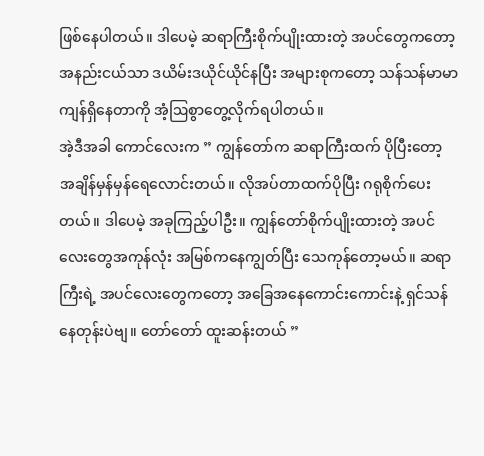ဖြစ်နေပါတယ်။ ဒါပေမဲ့ ဆရာကြီးစိုက်ပျိုးထားတဲ့ အပင်တွေကတော့ အနည်းငယ်သာ ဒယိမ်းဒယိုင်ယိုင်နပြီး အများစုကတော့ သန်သန်မာမာ ကျန်ရှိနေတာကို အံ့ဩစွာတွေ့လိုက်ရပါတယ်။
အဲ့ဒီအခါ ကောင်လေးက ” ကျွန်တော်က ဆရာကြီးထက် ပိုပြီးတော့ အချိန်မှန်မှန်ရေလောင်းတယ်။ လိုအပ်တာထက်ပိုပြီး ဂရုစိုက်ပေးတယ်။ ဒါပေမဲ့ အခုကြည့်ပါဦး။ ကျွန်တော်စိုက်ပျိုးထားတဲ့ အပင်လေးတွေအကုန်လုံး အမြစ်ကနေကျွတ်ပြီး သေကုန်တော့မယ်။ ဆရာကြီးရဲ့ အပင်လေးတွေကတော့ အခြေအနေကောင်းကောင်းနဲ့ ရှင်သန်နေတုန်းပဲဗျ။ တော်တော် ထူးဆန်းတယ် ”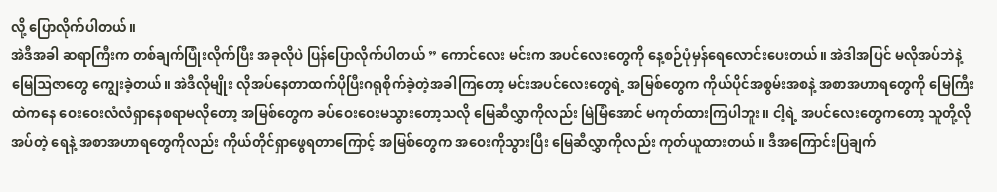လို့ ပြောလိုက်ပါတယ်။
အဲဒီအခါ ဆရာကြီးက တစ်ချက်ပြုံးလိုက်ပြီး အခုလိုပဲ ပြန်ပြောလိုက်ပါတယ် ” ကောင်လေး မင်းက အပင်လေးတွေကို နေ့စဉ်ပုံမှန်ရေလောင်းပေးတယ်။ အဲဒါအပြင် မလိုအပ်ဘဲနဲ့ မြေဩဇာတွေ ကျွေးခဲ့တယ်။ အဲဒီလိုမျိုး လိုအပ်နေတာထက်ပိုပြီးဂရုစိုက်ခဲ့တဲ့အခါကြတော့ မင်းအပင်လေးတွေရဲ့ အမြစ်တွေက ကိုယ်ပိုင်အစွမ်းအစနဲ့ အစာအဟာရတွေကို မြေကြီးထဲကနေ ဝေးဝေးလံလံရှာနေစရာမလိုတော့ အမြစ်တွေက ခပ်ဝေးဝေးမသွားတော့သလို မြေဆီလွှာကိုလည်း မြဲမြံအောင် မကုတ်ထားကြပါဘူး။ ငါ့ရဲ့ အပင်လေးတွေကတော့ သူတို့လိုအပ်တဲ့ ရေနဲ့ အစာအဟာရတွေကိုလည်း ကိုယ်တိုင်ရှာဖွေရတာကြောင့် အမြစ်တွေက အဝေးကိုသွားပြီး မြေဆီလွှာကိုလည်း ကုတ်ယူထားတယ်။ ဒီအကြောင်းပြချက်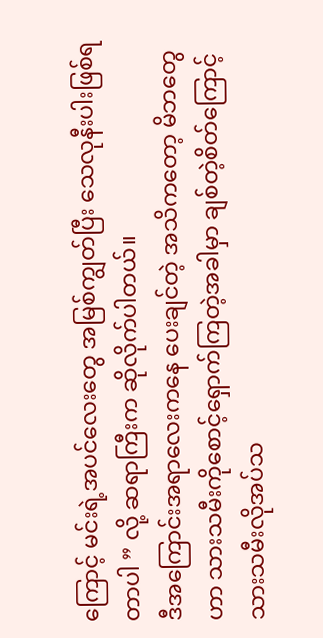ကြောင့် မင်းရဲ့အပင်လေးတွေ အမြစ်ကျွတ်ပြီး သေလုနီးပါးဖြစ်ရတာပါ ” လို့ ဆရာကြီးက ဆိုလိုက်ပါတယ်။
ဒီအကြောင်းအရာလေးကနေ ပေးချင်တဲ့ အသိကတော့ မိဘတွေဟာ သားသမီးကိုစောင့်ရှောက်ကြတဲ့အခါမှာ ချစ်တဲ့စိတ်ကြောင့် သားသမီးလိုအပ်သ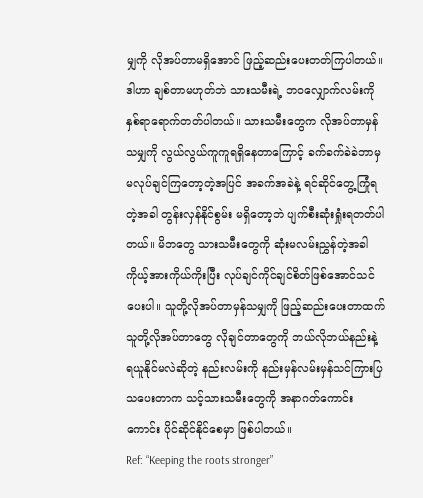မျှကို လိုအပ်တာမရှိအောင် ဖြည့်ဆည်းပေးတတ်ကြပါတယ်။ ဒါဟာ ချစ်တာမဟုတ်ဘဲ သားသမီးရဲ့ ဘဝလျှောက်လမ်းကို နှစ်ရာရောက်တတ်ပါတယ်။ သားသမီးတွေက လိုအပ်တာမှန်သမျှကို လွယ်လွယ်ကူကူရရှိနေတာကြောင့် ခက်ခက်ခဲခဲဘာမှမလုပ်ချင်ကြတော့တဲ့အပြင် အခက်အခဲနဲ့ ရင်ဆိုင်တွေ့ကြုံရတဲ့အခါ တွန်းလှန်နိုင်စွမ်း မရှိတော့ဘဲ ပျက်စီးဆုံးရှုံးရတတ်ပါတယ်။ မိဘတွေ သားသမီးတွေကို ဆုံးမလမ်းညွှန်တဲ့အခါ ကိုယ့်အားကိုယ်ကိုးပြီး လုပ်ချင်ကိုင်ချင်စိတ်ဖြစ်အောင်သင်ပေးပါ။ သူတို့လိုအပ်တာမှန်သမျှကို ဖြည့်ဆည်းပေးတာထက် သူတို့လိုအပ်တာတွေ လိုချင်တာတွေကို ဘယ်လိုဘယ်နည်းနဲ့ ရယူနိုင်မလဲဆိုတဲ့ နည်းလမ်းကို နည်းမှန်လမ်းမှန်သင်ကြားပြသပေးတာက သင့်သားသမီးတွေကို အနာဂတ်ကောင်းကောင်း ပိုင်ဆိုင်နိုင်စေမှာ ဖြစ်ပါတယ်။
Ref: “Keeping the roots stronger”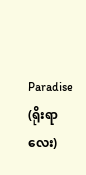Paradise (ရိုးရာလေး)